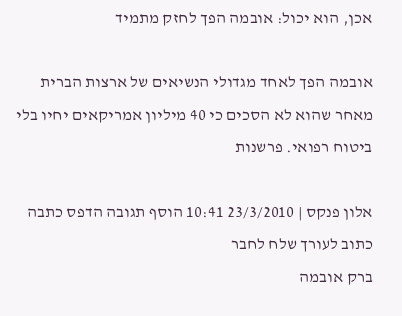אכן, הוא יכול: אובמה הפך לחזק מתמיד

אובמה הפך לאחד מגדולי הנשיאים של ארצות הברית מאחר שהוא לא הסכים כי 40 מיליון אמריקאים יחיו בלי ביטוח רפואי. פרשנות

אלון פנקס | 23/3/2010 10:41 הוסף תגובה הדפס כתבה כתוב לעורך שלח לחבר
ברק אובמה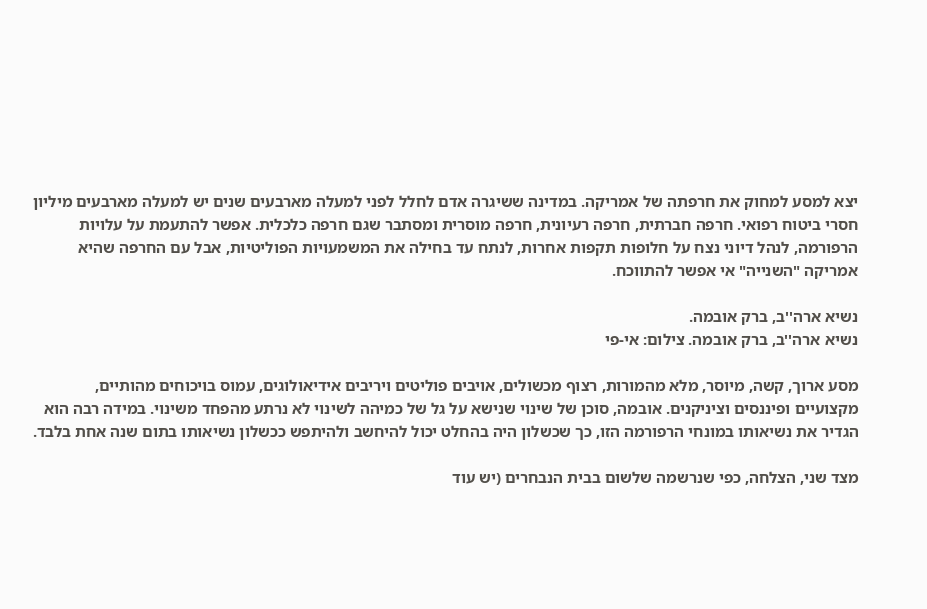יצא למסע למחוק את חרפתה של אמריקה. במדינה ששיגרה אדם לחלל לפני למעלה מארבעים שנים יש למעלה מארבעים מיליון חסרי ביטוח רפואי. חרפה חברתית, חרפה רעיונית, חרפה מוסרית ומסתבר שגם חרפה כלכלית. אפשר להתעמת על עלויות הרפורמה, לנהל דיוני נצח על חלופות תקפות אחרות, לנתח עד בחילה את המשמעויות הפוליטיות, אבל עם החרפה שהיא אמריקה "השנייה" אי אפשר להתווכח.

נשיא ארה''ב, ברק אובמה.
נשיא ארה''ב, ברק אובמה. צילום: אי-פי

מסע ארוך, קשה, מיוסר, מלא מהמורות, רצוף מכשולים, אויבים פוליטים ויריבים אידיאולוגים, עמוס בויכוחים מהותיים, מקצועיים ופיננסים וציניקנים. אובמה, סוכן של שינוי שנישא על גל של כמיהה לשינוי לא נרתע מהפחד משינוי. במידה רבה הוא הגדיר את נשיאותו במונחי הרפורמה הזו, כך שכשלון היה בהחלט יכול להיחשב ולהיתפש ככשלון נשיאותו בתום שנה אחת בלבד.

מצד שני, הצלחה, כפי שנרשמה שלשום בבית הנבחרים (יש עוד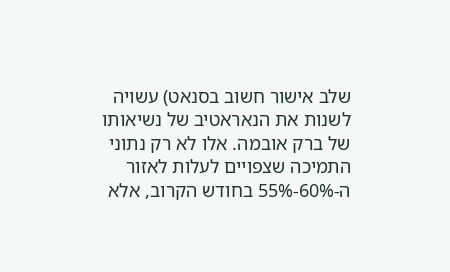שלב אישור חשוב בסנאט) עשויה לשנות את הנאראטיב של נשיאותו של ברק אובמה. אלו לא רק נתוני התמיכה שצפויים לעלות לאזור ה-60%-55% בחודש הקרוב, אלא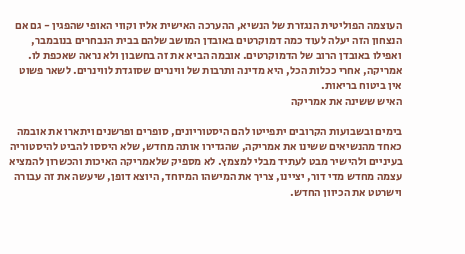העוצמה הפוליטית הנגזרת של הנשיא, ההערכה האישית אליו וקווי האופי שהפגין - גם אם הנצחון הזה יעלה לעוד כמה דמוקרטים באובדן המושב שלהם בבית הנבחרים בנובמבר, ואפילו באובדן הרוב של הדמוקרטים. אובמה הביא את זה בחשבון ולא נראה שאכפת לו. אמריקה, אחרי ככלות הכל, היא מדינה ותרבות של ווינרים שסוגדת לווינרים. לשאר פשוט אין ביטוח בריאות.
האיש ששינה את אמריקה

בימים ובשבועות הקרובים יתפייטו להם היסטוריונים, סופרים ופרשנים ויתארו את אובמה כאחד מהנשיאים ששינו את אמריקה, שהגדירו אותה מחדש, שלא היססו להביט להיסטוריה בעיניים ולהישיר מבט לעתיד מבלי למצמץ. לא מספיק שלאמריקה האיכות והכשרון להמציא עצמה מחדש מדי דור, יציינו, צריך את המישהו המיוחד, היוצא דופן, שיעשה את זה עבורה וישרטט את הכיוון החדש.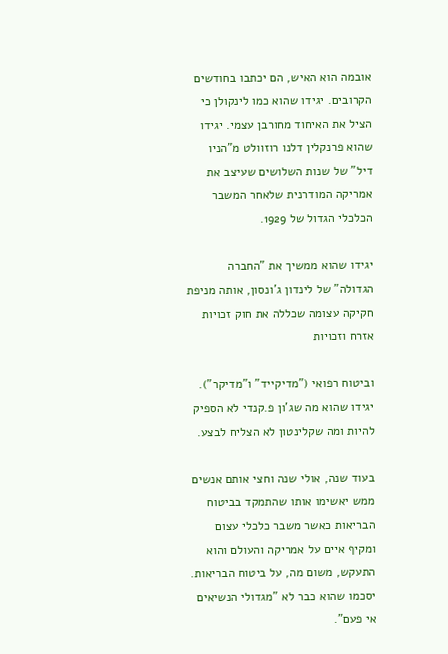אובמה הוא האיש, הם יכתבו בחודשים הקרובים. יגידו שהוא כמו לינקולן כי הציל את האיחוד מחורבן עצמי. יגידו שהוא פרנקלין דלנו רוזוולט מ"הניו דיל" של שנות השלושים שעיצב את אמריקה המודרנית שלאחר המשבר הכלכלי הגדול של 1929.

יגידו שהוא ממשיך את "החברה הגדולה" של לינדון ג'ונסון, אותה מניפת חקיקה עצומה שכללה את חוק זכויות אזרח וזכויות

וביטוח רפואי ("מדיקייד" ו"מדיקר"). יגידו שהוא מה שג'ון פ.קנדי לא הספיק להיות ומה שקלינטון לא הצליח לבצע.

בעוד שנה, אולי שנה וחצי אותם אנשים ממש יאשימו אותו שהתמקד בביטוח הבריאות כאשר משבר כלכלי עצום ומקיף איים על אמריקה והעולם והוא התעקש, משום מה, על ביטוח הבריאות. יסכמו שהוא כבר לא "מגדולי הנשיאים אי פעם".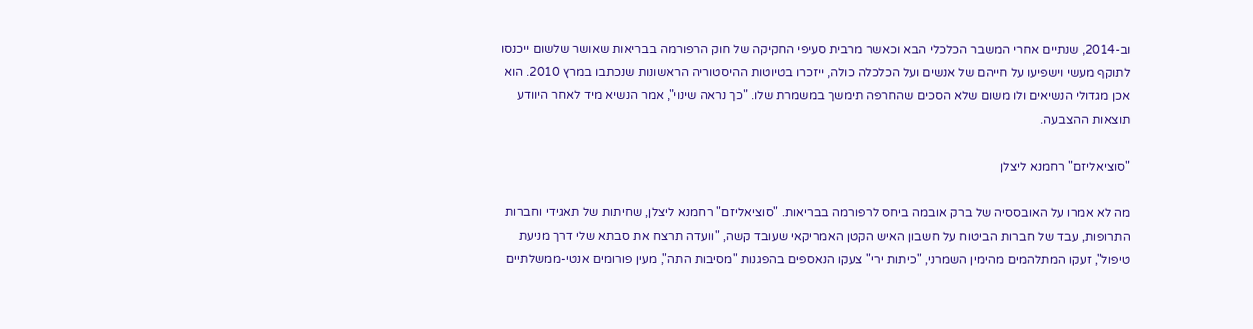וב-2014, שנתיים אחרי המשבר הכלכלי הבא וכאשר מרבית סעיפי החקיקה של חוק הרפורמה בבריאות שאושר שלשום ייכנסו לתוקף מעשי וישפיעו על חייהם של אנשים ועל הכלכלה כולה, ייזכרו בטיוטות ההיסטוריה הראשונות שנכתבו במרץ 2010. הוא אכן מגדולי הנשיאים ולו משום שלא הסכים שהחרפה תימשך במשמרת שלו. "כך נראה שינוי", אמר הנשיא מיד לאחר היוודע תוצאות ההצבעה.

"סוציאליזם" רחמנא ליצלן

מה לא אמרו על האובססיה של ברק אובמה ביחס לרפורמה בבריאות. "סוציאליזם" רחמנא ליצלן, שחיתות של תאגידי וחברות התרופות, עבד של חברות הביטוח על חשבון האיש הקטן האמריקאי שעובד קשה, "וועדה תרצח את סבתא שלי דרך מניעת טיפול", זעקו המתלהמים מהימין השמרני, "כיתות ירי" צעקו הנאספים בהפגנות "מסיבות התה", מעין פורומים אנטי-ממשלתיים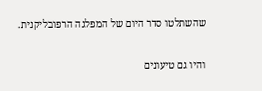שהשתלטו סדר היום של המפלגה הרפובליקנית.

והיו גם טיעונים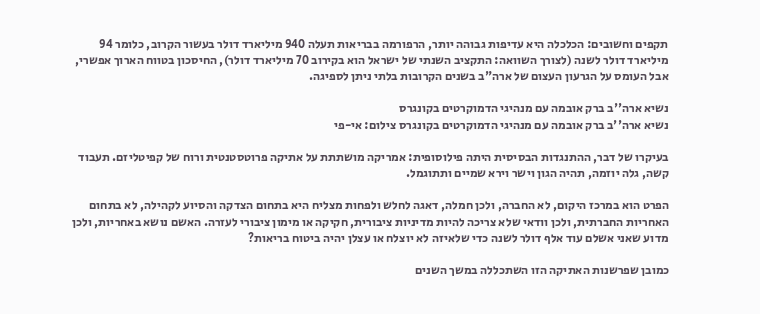תקפים וחשובים: הכלכלה היא עדיפות גבוהה יותר, הרפורמה בבריאות תעלה 940 מיליארד דולר בעשור הקרוב, כלומר 94 מיליארד דולר לשנה (לצורך השוואה: התקציב השנתי של ישראל הוא בקירוב 70 מיליארד דולר), החיסכון בטווח הארוך אפשרי, אבל העומס על הגרעון העצום של ארה"ב בשנים הקרובות בלתי ניתן לספיגה.

נשיא ארה''ב ברק אובמה עם מנהיגי הדמוקרטים בקונגרס
נשיא ארה''ב ברק אובמה עם מנהיגי הדמוקרטים בקונגרס צילום: אי-פי

בעיקרו של דבר, ההתנגדות הבסיסית היתה פילוסופית: אמריקה מושתתת על אתיקה פרוטסטנטית ורוח של קפיטליזם. תעבוד קשה, גלה יוזמה, תהיה הגון וישר וירא שמיים ותתוגמל.

הפרט הוא במרכז היקום, לא החברה, ולכן חמלה, דאגה לחלש ולפחות מצליח היא בתחום הצדקה והסיוע לקהילה, לא בתחום האחריות החברתית, ולכן וודאי שלא צריכה להיות מדיניות ציבורית, חקיקה או מימון ציבורי לעזרה. האשם נושא באחריות, ולכן מדוע שאני אשלם עוד אלף דולר לשנה כדי שלאיזה לא יוצלח או עצלן יהיה ביטוח בריאות?

כמובן שפרשנות האתיקה הזו השתכללה במשך השנים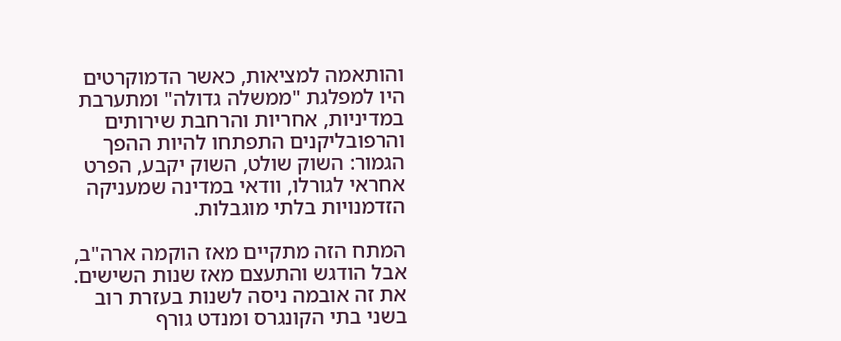והותאמה למציאות, כאשר הדמוקרטים היו למפלגת "ממשלה גדולה" ומתערבת במדיניות, אחריות והרחבת שירותים והרפובליקנים התפתחו להיות ההפך הגמור: השוק שולט, השוק יקבע, הפרט אחראי לגורלו, וודאי במדינה שמעניקה הזדמנויות בלתי מוגבלות.

המתח הזה מתקיים מאז הוקמה ארה"ב, אבל הודגש והתעצם מאז שנות השישים. את זה אובמה ניסה לשנות בעזרת רוב בשני בתי הקונגרס ומנדט גורף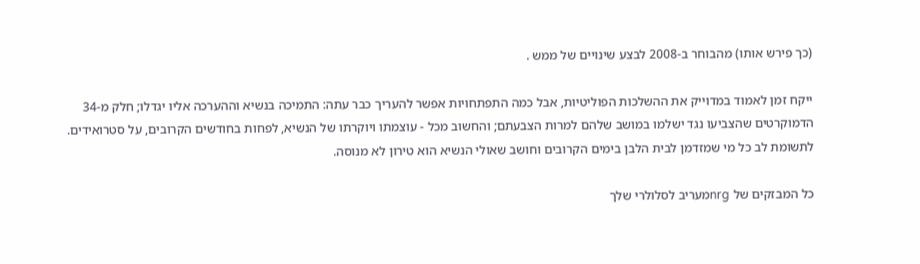(כך פירש אותו) מהבוחר ב-2008 לבצע שינויים של ממש .

ייקח זמן לאמוד במדוייק את ההשלכות הפוליטיות, אבל כמה התפתחויות אפשר להעריך כבר עתה: התמיכה בנשיא וההערכה אליו יגדלו; חלק מ-34 הדמוקרטים שהצביעו נגד ישלמו במושב שלהם למרות הצבעתם; והחשוב מכל - עוצמתו ויוקרתו של הנשיא, לפחות בחודשים הקרובים, על סטרואידים. לתשומת לב כל מי שמזדמן לבית הלבן בימים הקרובים וחושב שאולי הנשיא הוא טירון לא מנוסה.

כל המבזקים של nrgמעריב לסלולרי שלך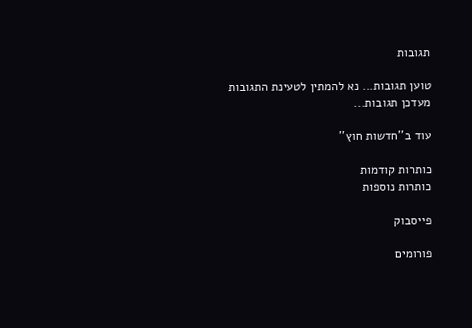תגובות

טוען תגובות... נא להמתין לטעינת התגובות
מעדכן תגובות...

עוד ב''חדשות חוץ''

כותרות קודמות
כותרות נוספות

פייסבוק

פורומים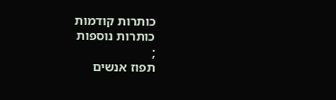כותרות קודמות
כותרות נוספות
;
תפוז אנשים